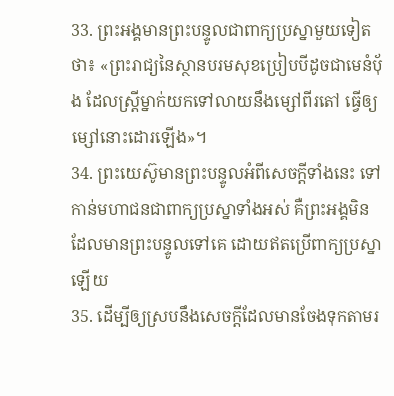33. ព្រះអង្គមានព្រះបន្ទូលជាពាក្យប្រស្នាមួយទៀតថា៖ «ព្រះរាជ្យនៃស្ថានបរមសុខប្រៀបបីដូចជាមេនំប៉័ង ដែលស្ត្រីម្នាក់យកទៅលាយនឹងម្សៅពីរតៅ ធ្វើឲ្យម្សៅនោះដោរឡើង»។
34. ព្រះយេស៊ូមានព្រះបន្ទូលអំពីសេចក្ដីទាំងនេះ ទៅកាន់មហាជនជាពាក្យប្រស្នាទាំងអស់ គឺព្រះអង្គមិនដែលមានព្រះបន្ទូលទៅគេ ដោយឥតប្រើពាក្យប្រស្នាឡើយ
35. ដើម្បីឲ្យស្របនឹងសេចក្ដីដែលមានចែងទុកតាមរ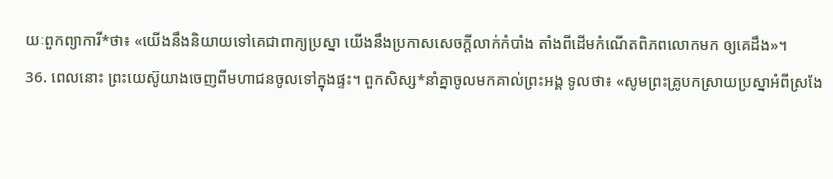យៈពួកព្យាការី*ថា៖ «យើងនឹងនិយាយទៅគេជាពាក្យប្រស្នា យើងនឹងប្រកាសសេចក្ដីលាក់កំបាំង តាំងពីដើមកំណើតពិភពលោកមក ឲ្យគេដឹង»។
36. ពេលនោះ ព្រះយេស៊ូយាងចេញពីមហាជនចូលទៅក្នុងផ្ទះ។ ពួកសិស្ស*នាំគ្នាចូលមកគាល់ព្រះអង្គ ទូលថា៖ «សូមព្រះគ្រូបកស្រាយប្រស្នាអំពីស្រងែ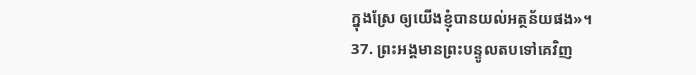ក្នុងស្រែ ឲ្យយើងខ្ញុំបានយល់អត្ថន័យផង»។
37. ព្រះអង្គមានព្រះបន្ទូលតបទៅគេវិញ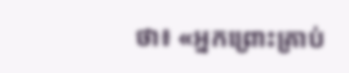ថា៖ «អ្នកព្រោះគ្រាប់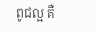ពូជល្អ គឺ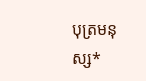បុត្រមនុស្ស*